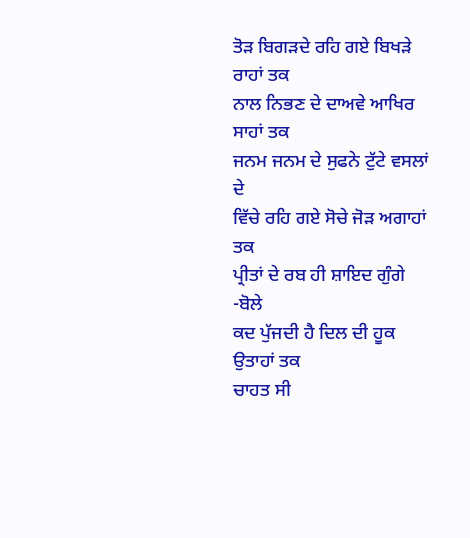ਤੋੜ ਬਿਗੜਦੇ ਰਹਿ ਗਏ ਬਿਖੜੇ ਰਾਹਾਂ ਤਕ
ਨਾਲ ਨਿਭਣ ਦੇ ਦਾਅਵੇ ਆਖਿਰ ਸਾਹਾਂ ਤਕ
ਜਨਮ ਜਨਮ ਦੇ ਸੁਫਨੇ ਟੁੱਟੇ ਵਸਲਾਂ ਦੇ
ਵਿੱਚੇ ਰਹਿ ਗਏ ਸੋਚੇ ਜੋੜ ਅਗਾਹਾਂ ਤਕ
ਪ੍ਰੀਤਾਂ ਦੇ ਰਬ ਹੀ ਸ਼ਾਇਦ ਗੁੰਗੇ -ਬੋਲੇ
ਕਦ ਪੁੱਜਦੀ ਹੈ ਦਿਲ ਦੀ ਹੂਕ ਉਤਾਹਾਂ ਤਕ
ਚਾਹਤ ਸੀ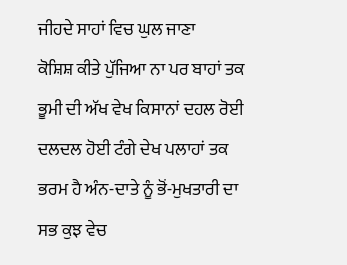ਜੀਹਦੇ ਸਾਹਾਂ ਵਿਚ ਘੁਲ ਜਾਣਾ
ਕੋਸ਼ਿਸ਼ ਕੀਤੇ ਪੁੱਜਿਆ ਨਾ ਪਰ ਬਾਹਾਂ ਤਕ
ਭੂਮੀ ਦੀ ਅੱਖ ਵੇਖ ਕਿਸਾਨਾਂ ਦਹਲ ਰੋਈ
ਦਲਦਲ ਹੋਈ ਟੰਗੇ ਦੇਖ ਪਲਾਹਾਂ ਤਕ
ਭਰਮ ਹੈ ਅੰਨ-ਦਾਤੇ ਨੂੰ ਭੋਂ-ਮੁਖਤਾਰੀ ਦਾ
ਸਭ ਕੁਝ ਵੇਚ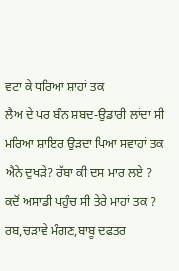ਵਟਾ ਕੇ ਧਰਿਆ ਸ਼ਾਹਾਂ ਤਕ
ਲੈਅ ਦੇ ਪਰ ਬੰਨ ਸ਼ਬਦ-ਉਡਾਰੀ ਲਾਂਦਾ ਸੀ
ਮਰਿਆ ਸ਼ਾਇਰ ਉੜਦਾ ਪਿਆ ਸਵਾਹਾਂ ਤਕ
ਐਨੇ ਦੁਖੜੇ? ਰੱਬਾ ਕੀ ਦਸ ਮਾਰ ਲਏ ?
ਕਦੋਂ ਅਸਾਡੀ ਪਹੁੰਚ ਸੀ ਤੇਰੇ ਮਾਹਾਂ ਤਕ ?
ਰਬ,ਚੜਾਵੇ ਮੰਗਣ,ਬਾਬੂ ਦਫਤਰ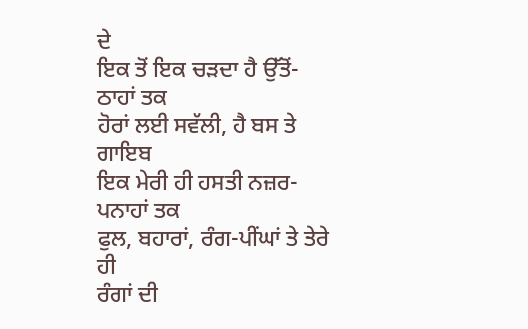ਦੇ
ਇਕ ਤੋਂ ਇਕ ਚੜਦਾ ਹੈ ਉੱਤੋਂ- ਠਾਹਾਂ ਤਕ
ਹੋਰਾਂ ਲਈ ਸਵੱਲੀ, ਹੈ ਬਸ ਤੇ ਗਾਇਬ
ਇਕ ਮੇਰੀ ਹੀ ਹਸਤੀ ਨਜ਼ਰ-ਪਨਾਹਾਂ ਤਕ
ਫੁਲ, ਬਹਾਰਾਂ, ਰੰਗ-ਪੀਂਘਾਂ ਤੇ ਤੇਰੇ ਹੀ
ਰੰਗਾਂ ਦੀ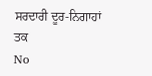ਸਰਦਾਰੀ ਦੂਰ-ਨਿਗਾਹਾਂ ਤਕ
No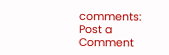comments:
Post a Comment